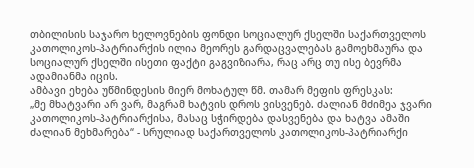თბილისის საჯარო ხელოვნების ფონდი სოციალურ ქსელში საქართველოს კათოლიკოს-პატრიარქის ილია მეორეს გარდაცვალებას გამოეხმაურა და სოციალურ ქსელში ისეთი ფაქტი გაგვიზიარა, რაც არც თუ ისე ბევრმა ადამიანმა იცის.
ამბავი ეხება უწმინდესის მიერ მოხატულ წმ. თამარ მეფის ფრესკას:
„მე მხატვარი არ ვარ, მაგრამ ხატვის დროს ვისვენებ. ძალიან მძიმეა ჯვარი კათოლიკოს-პატრიარქისა, მასაც სჭირდება დასვენება და ხატვა ამაში ძალიან მეხმარება“ - სრულიად საქართველოს კათოლიკოს-პატრიარქი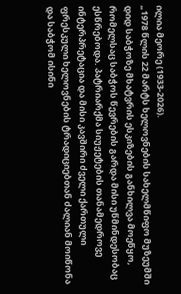ილია მეორე (1933-2026).
„1978 წლის 22 მარტს ხელოვნების სახელმწიფო მუზეუმში დიდ საბჭოზე მხატვრის ესკიზების განხილვა მოეწყო, რომელსაც საბჭოს წევრების გარდა მისი უწმინდესობაც ესწრებოდა. პატრიარქმა სიუჟეტების თანამედროვე ინტერპრეტაცია და მისი კავშირი ძველი ქართული ფრესკული ხელოვნების ტრადიციებთან ძალიან მოიწონა და საბჭომ ისინი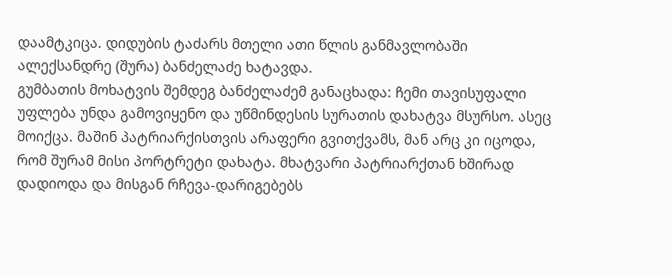დაამტკიცა. დიდუბის ტაძარს მთელი ათი წლის განმავლობაში ალექსანდრე (შურა) ბანძელაძე ხატავდა.
გუმბათის მოხატვის შემდეგ ბანძელაძემ განაცხადა: ჩემი თავისუფალი უფლება უნდა გამოვიყენო და უწმინდესის სურათის დახატვა მსურსო. ასეც მოიქცა. მაშინ პატრიარქისთვის არაფერი გვითქვამს, მან არც კი იცოდა, რომ შურამ მისი პორტრეტი დახატა. მხატვარი პატრიარქთან ხშირად დადიოდა და მისგან რჩევა-დარიგებებს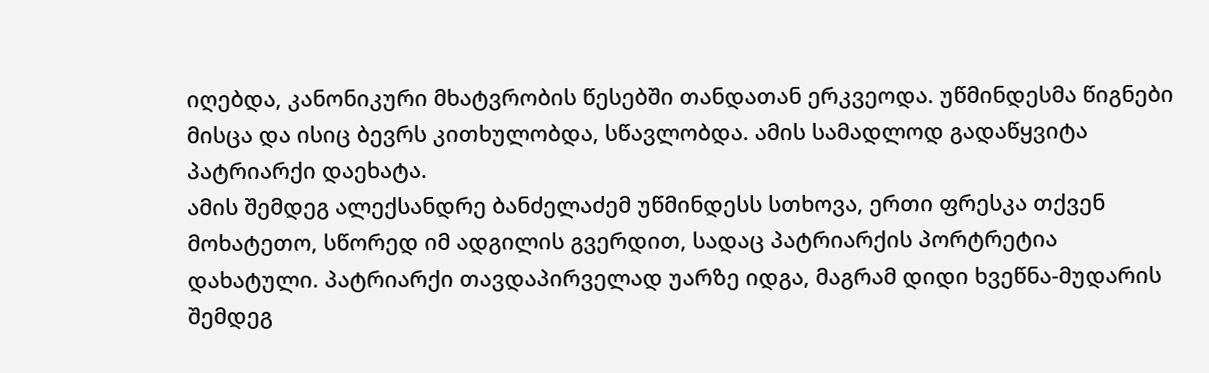იღებდა, კანონიკური მხატვრობის წესებში თანდათან ერკვეოდა. უწმინდესმა წიგნები მისცა და ისიც ბევრს კითხულობდა, სწავლობდა. ამის სამადლოდ გადაწყვიტა პატრიარქი დაეხატა.
ამის შემდეგ ალექსანდრე ბანძელაძემ უწმინდესს სთხოვა, ერთი ფრესკა თქვენ მოხატეთო, სწორედ იმ ადგილის გვერდით, სადაც პატრიარქის პორტრეტია დახატული. პატრიარქი თავდაპირველად უარზე იდგა, მაგრამ დიდი ხვეწნა-მუდარის შემდეგ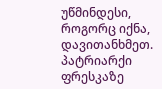უწმინდესი, როგორც იქნა, დავითანხმეთ. პატრიარქი ფრესკაზე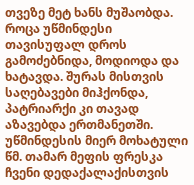თვეზე მეტ ხანს მუშაობდა. როცა უწმინდესი თავისუფალ დროს გამოძებნიდა, მოდიოდა და ხატავდა. შურას მისთვის საღებავები მიჰქონდა, პატრიარქი კი თავად აზავებდა ერთმანეთში.
უწმინდესის მიერ მოხატული წმ. თამარ მეფის ფრესკა ჩვენი დედაქალაქისთვის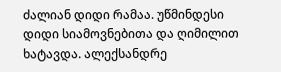ძალიან დიდი რამაა. უწმინდესი დიდი სიამოვნებითა და ღიმილით ხატავდა. ალექსანდრე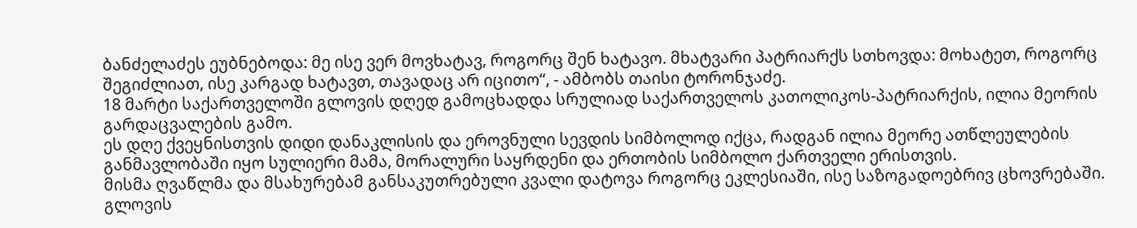ბანძელაძეს ეუბნებოდა: მე ისე ვერ მოვხატავ, როგორც შენ ხატავო. მხატვარი პატრიარქს სთხოვდა: მოხატეთ, როგორც შეგიძლიათ, ისე კარგად ხატავთ, თავადაც არ იცითო“, - ამბობს თაისი ტორონჯაძე.
18 მარტი საქართველოში გლოვის დღედ გამოცხადდა სრულიად საქართველოს კათოლიკოს-პატრიარქის, ილია მეორის გარდაცვალების გამო.
ეს დღე ქვეყნისთვის დიდი დანაკლისის და ეროვნული სევდის სიმბოლოდ იქცა, რადგან ილია მეორე ათწლეულების განმავლობაში იყო სულიერი მამა, მორალური საყრდენი და ერთობის სიმბოლო ქართველი ერისთვის.
მისმა ღვაწლმა და მსახურებამ განსაკუთრებული კვალი დატოვა როგორც ეკლესიაში, ისე საზოგადოებრივ ცხოვრებაში. გლოვის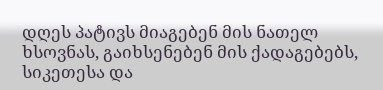დღეს პატივს მიაგებენ მის ნათელ ხსოვნას, გაიხსენებენ მის ქადაგებებს, სიკეთესა და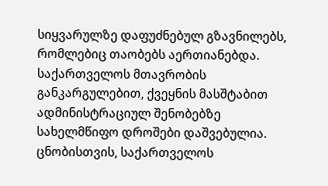სიყვარულზე დაფუძნებულ გზავნილებს, რომლებიც თაობებს აერთიანებდა.
საქართველოს მთავრობის განკარგულებით, ქვეყნის მასშტაბით ადმინისტრაციულ შენობებზე სახელმწიფო დროშები დაშვებულია.
ცნობისთვის, საქართველოს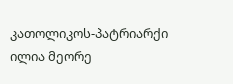კათოლიკოს-პატრიარქი ილია მეორე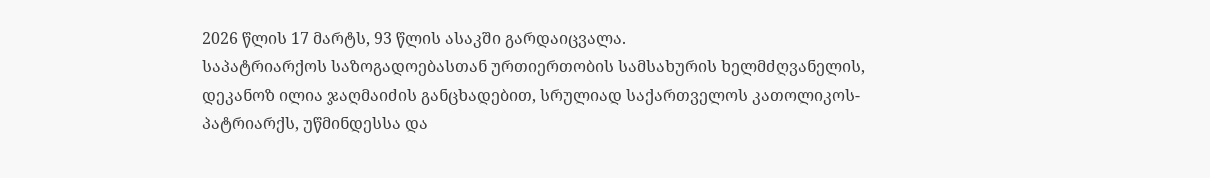2026 წლის 17 მარტს, 93 წლის ასაკში გარდაიცვალა.
საპატრიარქოს საზოგადოებასთან ურთიერთობის სამსახურის ხელმძღვანელის, დეკანოზ ილია ჯაღმაიძის განცხადებით, სრულიად საქართველოს კათოლიკოს-პატრიარქს, უწმინდესსა და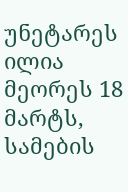უნეტარეს ილია მეორეს 18 მარტს, სამების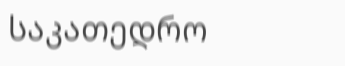საკათედრო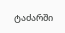ტაძარში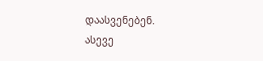დაასვენებენ.
ასევე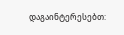დაგაინტერესებთ: